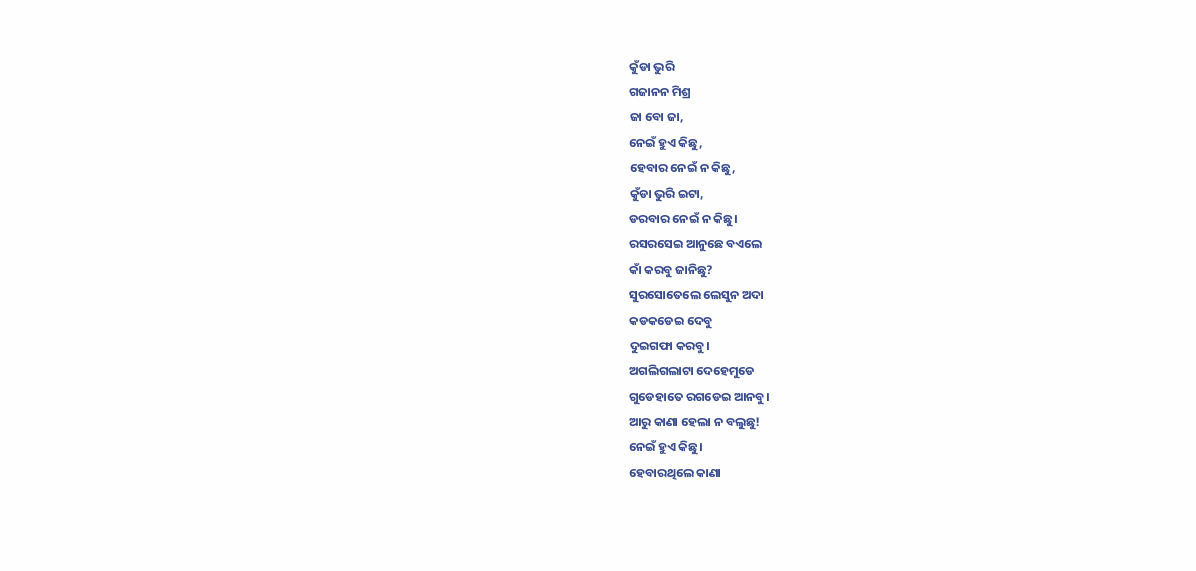କୁଁଡା ଭୁରି
ଗଜାନନ ମିଶ୍ର
ଜା ବୋ ଜା,
ନେଇଁ ହୁଏ କିଛୁ,
ହେବାର ନେଇଁ ନ କିଛୁ,
କୁଁଡା ଭୁରି ଇଟା,
ଡରବାର ନେଇଁ ନ କିଛୁ।
ରସରସେଇ ଆନୁଛେ ବଏଲେ
କାଁ କରବୁ ଜାନିଛୁ?
ସୁରସୋତେଲେ ଲେସୁନ ଅଦା
କଡକଡେଇ ଦେବୁ
ଦୁଇଗଫା କରବୁ।
ଅଗଲିଗଲାଟା ଦେହେମୁଡେ
ଗୁଡେହାତେ ରଗଡେଇ ଆନବୁ।
ଆରୁ କାଣା ହେଲା ନ ବଲୁଛୁ!
ନେଇଁ ହୁଏ କିଛୁ।
ହେବାରଥିଲେ କାଣା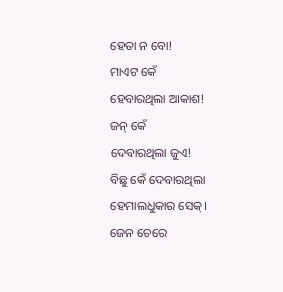ହେତା ନ ବୋ!
ମାଏଟ କେଁ
ହେବାରଥିଲା ଆକାଶ!
ଜନ୍ କେଁ
ଦେବାରଥିଲା ଜୁଏ!
ବିଛୁ କେଁ ଦେବାରଥିଲା
ହେମାଲଧୁକାର ସେକ୍।
ଜେନ ଚେରେ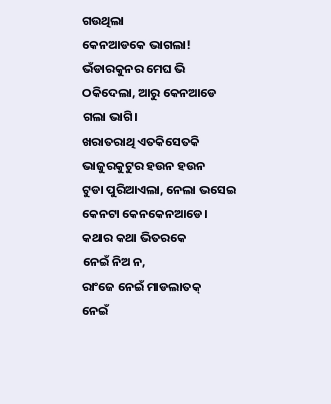ଗଉଥିଲା
କେନଆଡକେ ଭାଗଲା!
ଭଁଡାରକୁନର ମେଘ ଭି
ଠକିଦେଲା, ଆରୁ କେନଆଡେ
ଗଲା ଭାଗି।
ଖରାତରାଥି ଏତକିସେତକି
ଭାଜୁରକୁଟୁର ହଉନ ହଉନ
ଟୁଡା ପୁରିଆଏଲା, ନେଲା ଭସେଇ
କେନଟା କେନକେନଆଡେ।
କଥାର କଥା ଭିତରକେ
ନେଇଁ ନିଅ ନ,
ରାଂଜେ ନେଇଁ ମାଡଲାତକ୍
ନେଇଁ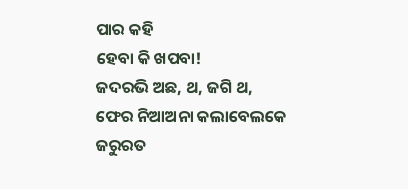ପାର କହି
ହେବା କି ଖପବା!
ଜଦରଭି ଅଛ, ଥ, ଜଗି ଥ,
ଫେର ନିଆଅନା କଲାବେଲକେ
ଜରୁରତ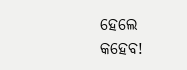ହେଲେ କହେବ!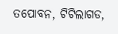ତପୋବନ, ଟିଟିଲାଗଡ,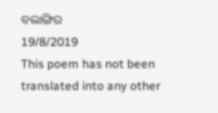ବଲାଙ୍ଗିର
19/8/2019
This poem has not been translated into any other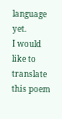language yet.
I would like to translate this poem